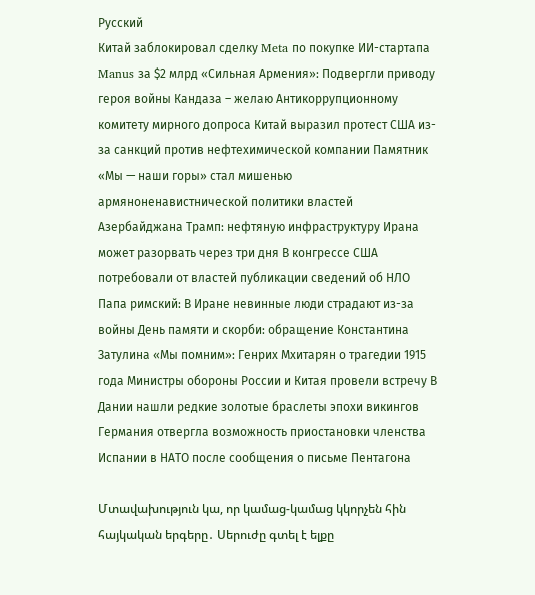Русский
Китай заблокировал сделку Meta по покупке ИИ-стартапа Manus за $2 млрд «Сильная Армения»: Подвергли приводу героя войны Кандаза – желаю Антикоррупционному комитету мирного допроса Китай выразил протест США из-за санкций против нефтехимической компании Памятник «Мы — наши горы» стал мишенью армяноненавистнической политики властей Азербайджана Трамп: нефтяную инфраструктуру Ирана может разорвать через три дня В конгрессе США потребовали от властей публикации сведений об НЛО Папа римский: В Иране невинные люди страдают из-за войны День памяти и скорби: обращение Константина Затулина «Мы помним»: Генрих Мхитарян о трагедии 1915 года Министры обороны России и Китая провели встречу В Дании нашли редкие золотые браслеты эпохи викингов Германия отвергла возможность приостановки членства Испании в НАТО после сообщения о письме Пентагона

Մտավախություն կա, որ կամաց-կամաց կկորչեն հին հայկական երգերը․ Սերուժը գտել է ելքը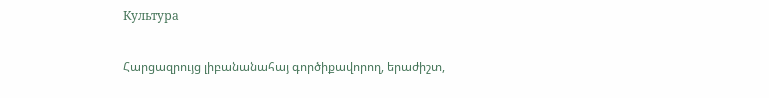Культура

Հարցազրույց լիբանանահայ գործիքավորող, երաժիշտ,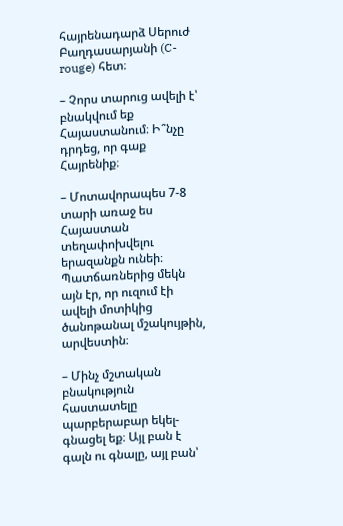հայրենադարձ Սերուժ Բաղդասարյանի (C-rouge) հետ։

– Չորս տարուց ավելի է՝ բնակվում եք Հայաստանում։ Ի՞նչը դրդեց, որ գաք Հայրենիք։

– Մոտավորապես 7-8 տարի առաջ ես Հայաստան տեղափոխվելու երազանքն ունեի։ Պատճառներից մեկն այն էր, որ ուզում էի ավելի մոտիկից ծանոթանալ մշակույթին, արվեստին։

– Մինչ մշտական բնակություն հաստատելը պարբերաբար եկել-գնացել եք։ Այլ բան է գալն ու գնալը, այլ բան՝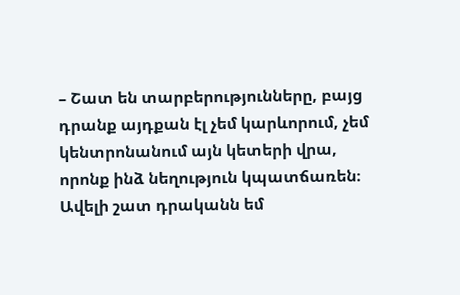– Շատ են տարբերությունները, բայց դրանք այդքան էլ չեմ կարևորում, չեմ կենտրոնանում այն կետերի վրա, որոնք ինձ նեղություն կպատճառեն։ Ավելի շատ դրականն եմ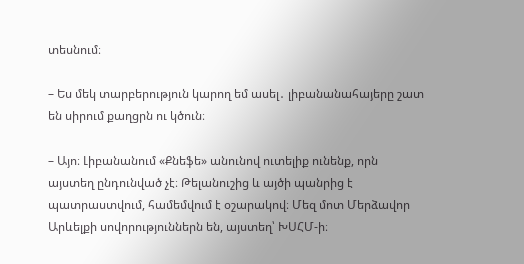տեսնում։

– Ես մեկ տարբերություն կարող եմ ասել․ լիբանանահայերը շատ են սիրում քաղցրն ու կծուն։

– Այո։ Լիբանանում «Քնեֆե» անունով ուտելիք ունենք, որն այստեղ ընդունված չէ։ Թելանուշից և այծի պանրից է պատրաստվում, համեմվում է օշարակով։ Մեզ մոտ Մերձավոր Արևելքի սովորություններն են, այստեղ՝ ԽՍՀՄ-ի։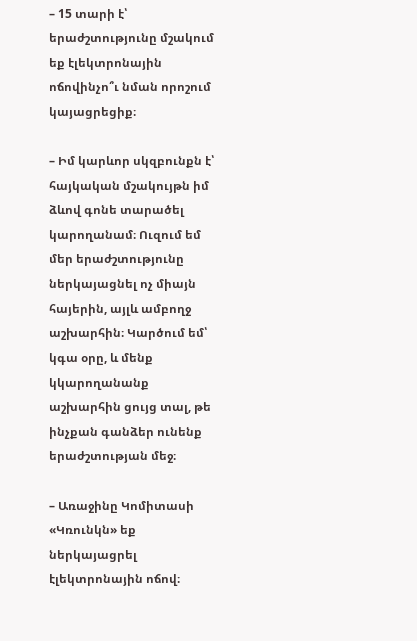– 15 տարի է՝ երաժշտությունը մշակում եք էլեկտրոնային ոճովինչո՞ւ նման որոշում կայացրեցիք։

– Իմ կարևոր սկզբունքն է՝ հայկական մշակույթն իմ ձևով գոնե տարածել կարողանամ։ Ուզում եմ մեր երաժշտությունը ներկայացնել ոչ միայն հայերին, այլև ամբողջ աշխարհին։ Կարծում եմ՝ կգա օրը, և մենք կկարողանանք աշխարհին ցույց տալ, թե ինչքան գանձեր ունենք երաժշտության մեջ։

– Առաջինը Կոմիտասի «Կռունկն» եք ներկայացրել էլեկտրոնային ոճով։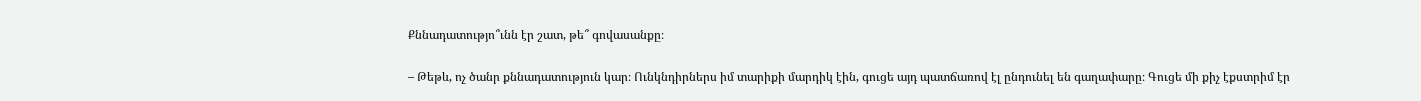Քննադատությո՞ւնն էր շատ, թե՞ գովասանքը։

– Թեթև, ոչ ծանր քննադատություն կար։ Ունկնդիրներս իմ տարիքի մարդիկ էին, գուցե այդ պատճառով էլ ընդունել են գաղափարը։ Գուցե մի քիչ էքստրիմ էր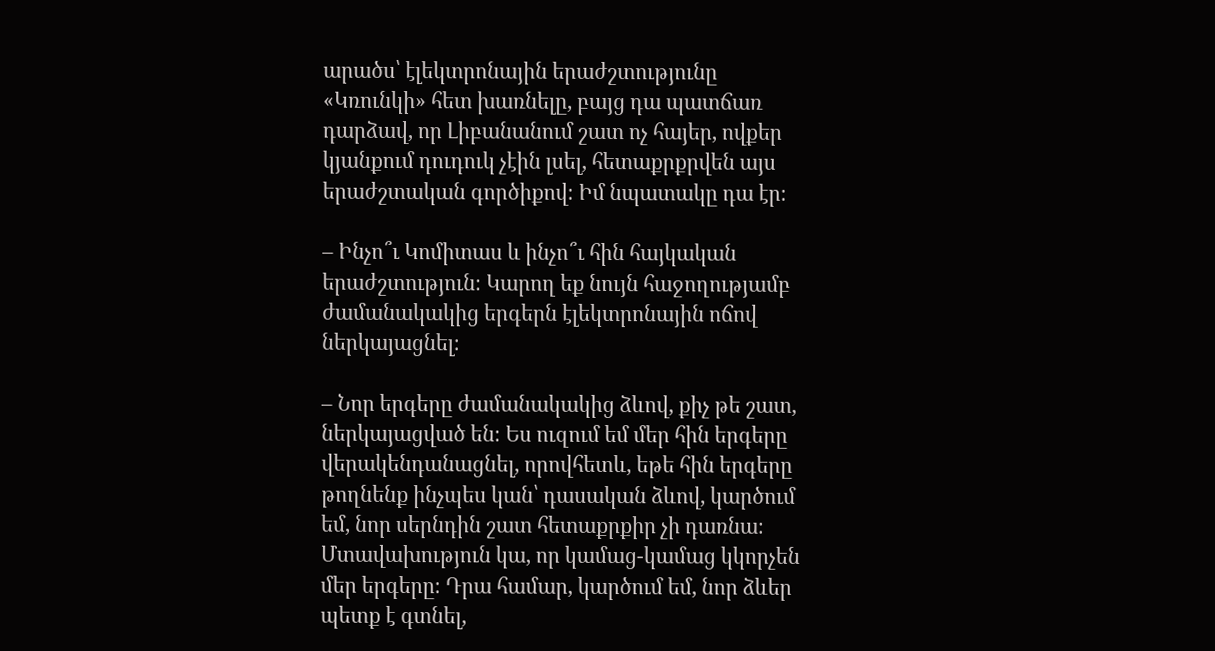արածս՝ էլեկտրոնային երաժշտությունը «Կռունկի» հետ խառնելը, բայց դա պատճառ դարձավ, որ Լիբանանում շատ ոչ հայեր, ովքեր կյանքում դուդուկ չէին լսել, հետաքրքրվեն այս երաժշտական գործիքով։ Իմ նպատակը դա էր։

– Ինչո՞ւ Կոմիտաս և ինչո՞ւ հին հայկական երաժշտություն։ Կարող եք նույն հաջողությամբ ժամանակակից երգերն էլեկտրոնային ոճով ներկայացնել։

– Նոր երգերը ժամանակակից ձևով, քիչ թե շատ, ներկայացված են։ Ես ուզում եմ մեր հին երգերը վերակենդանացնել, որովհետև, եթե հին երգերը թողնենք ինչպես կան՝ դասական ձևով, կարծում եմ, նոր սերնդին շատ հետաքրքիր չի դառնա։ Մտավախություն կա, որ կամաց-կամաց կկորչեն մեր երգերը։ Դրա համար, կարծում եմ, նոր ձևեր պետք է գտնել,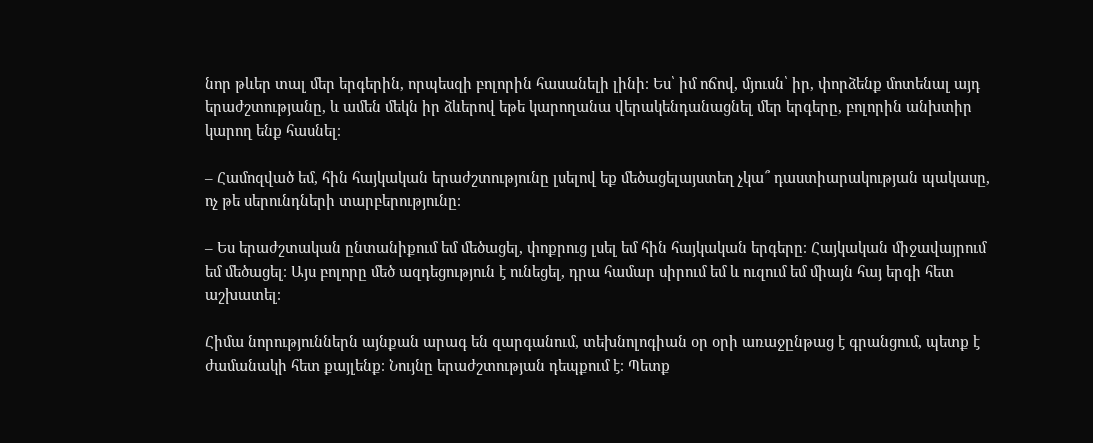նոր թևեր տալ մեր երգերին, որպեսզի բոլորին հասանելի լինի։ Ես՝ իմ ոճով, մյուսն՝ իր, փորձենք մոտենալ այդ երաժշտությանը, և ամեն մեկն իր ձևերով եթե կարողանա վերակենդանացնել մեր երգերը, բոլորին անխտիր կարող ենք հասնել։

– Համոզված եմ, հին հայկական երաժշտությունը լսելով եք մեծացելայստեղ չկա՞ դաստիարակության պակասը, ոչ թե սերունդների տարբերությունը։

– Ես երաժշտական ընտանիքում եմ մեծացել, փոքրուց լսել եմ հին հայկական երգերը։ Հայկական միջավայրում եմ մեծացել։ Այս բոլորը մեծ ազդեցություն է ունեցել, դրա համար սիրում եմ և ուզում եմ միայն հայ երգի հետ աշխատել։

Հիմա նորություններն այնքան արագ են զարգանում, տեխնոլոգիան օր օրի առաջընթաց է գրանցում, պետք է ժամանակի հետ քայլենք։ Նույնը երաժշտության դեպքում է։ Պետք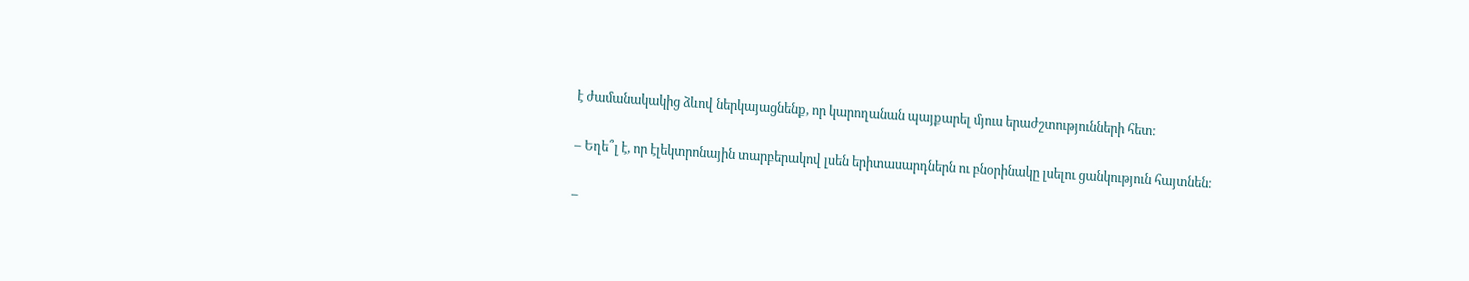է ժամանակակից ձևով ներկայացնենք, որ կարողանան պայքարել մյուս երաժշտությունների հետ։

– Եղե՞լ է, որ էլեկտրոնային տարբերակով լսեն երիտասարդներն ու բնօրինակը լսելու ցանկություն հայտնեն։

–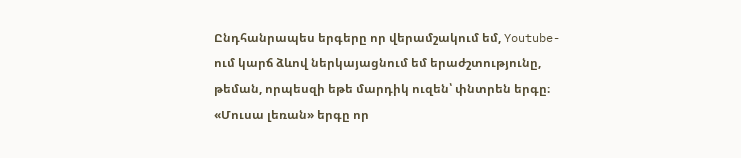Ընդհանրապես երգերը որ վերամշակում եմ, Youtube-ում կարճ ձևով ներկայացնում եմ երաժշտությունը, թեման, որպեսզի եթե մարդիկ ուզեն՝ փնտրեն երգը։ «Մուսա լեռան» երգը որ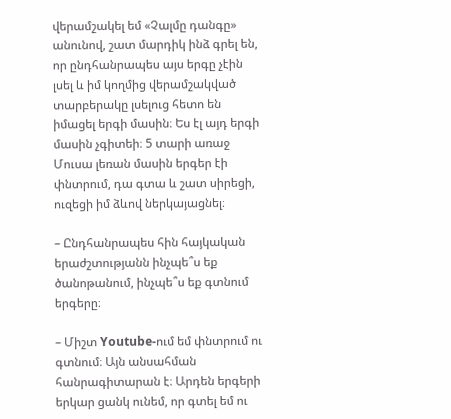վերամշակել եմ «Չալմը դանգը» անունով, շատ մարդիկ ինձ գրել են, որ ընդհանրապես այս երգը չէին լսել և իմ կողմից վերամշակված տարբերակը լսելուց հետո են իմացել երգի մասին։ Ես էլ այդ երգի մասին չգիտեի։ 5 տարի առաջ Մուսա լեռան մասին երգեր էի փնտրում, դա գտա և շատ սիրեցի, ուզեցի իմ ձևով ներկայացնել։

– Ընդհանրապես հին հայկական երաժշտությանն ինչպե՞ս եք ծանոթանում, ինչպե՞ս եք գտնում երգերը։

– Միշտ Youtube-ում եմ փնտրում ու գտնում։ Այն անսահման հանրագիտարան է։ Արդեն երգերի երկար ցանկ ունեմ, որ գտել եմ ու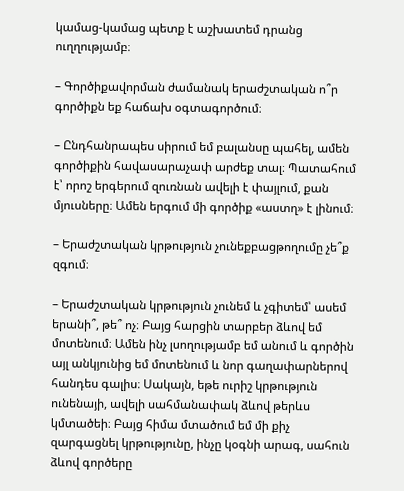կամաց-կամաց պետք է աշխատեմ դրանց ուղղությամբ։

– Գործիքավորման ժամանակ երաժշտական ո՞ր գործիքն եք հաճախ օգտագործում։

– Ընդհանրապես սիրում եմ բալանսը պահել, ամեն գործիքին հավասարաչափ արժեք տալ։ Պատահում է՝ որոշ երգերում զուռնան ավելի է փայլում, քան մյուսները։ Ամեն երգում մի գործիք «աստղ» է լինում։

– Երաժշտական կրթություն չունեքբացթողումը չե՞ք զգում։

– Երաժշտական կրթություն չունեմ և չգիտեմ՝ ասեմ երանի՞, թե՞ ոչ։ Բայց հարցին տարբեր ձևով եմ մոտենում։ Ամեն ինչ լսողությամբ եմ անում և գործին այլ անկյունից եմ մոտենում և նոր գաղափարներով հանդես գալիս։ Սակայն, եթե ուրիշ կրթություն ունենայի, ավելի սահմանափակ ձևով թերևս կմտածեի։ Բայց հիմա մտածում եմ մի քիչ զարգացնել կրթությունը, ինչը կօգնի արագ, սահուն ձևով գործերը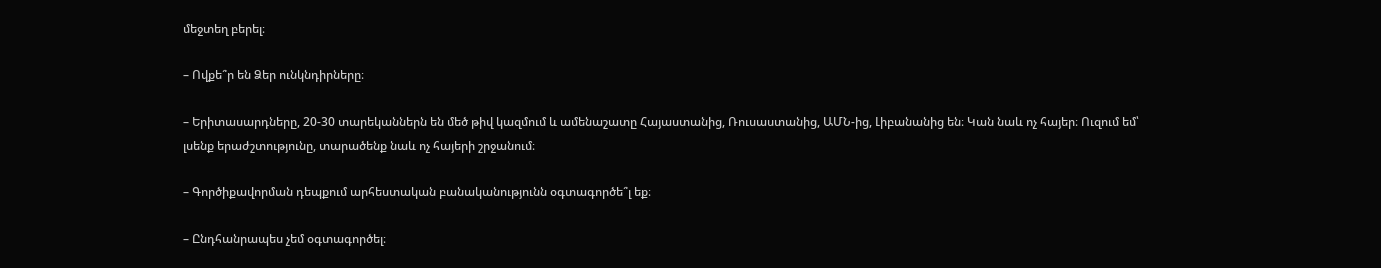մեջտեղ բերել։

– Ովքե՞ր են Ձեր ունկնդիրները։

– Երիտասարդները, 20-30 տարեկաններն են մեծ թիվ կազմում և ամենաշատը Հայաստանից, Ռուսաստանից, ԱՄՆ-ից, Լիբանանից են։ Կան նաև ոչ հայեր։ Ուզում եմ՝ լսենք երաժշտությունը, տարածենք նաև ոչ հայերի շրջանում։

– Գործիքավորման դեպքում արհեստական բանականությունն օգտագործե՞լ եք։

– Ընդհանրապես չեմ օգտագործել։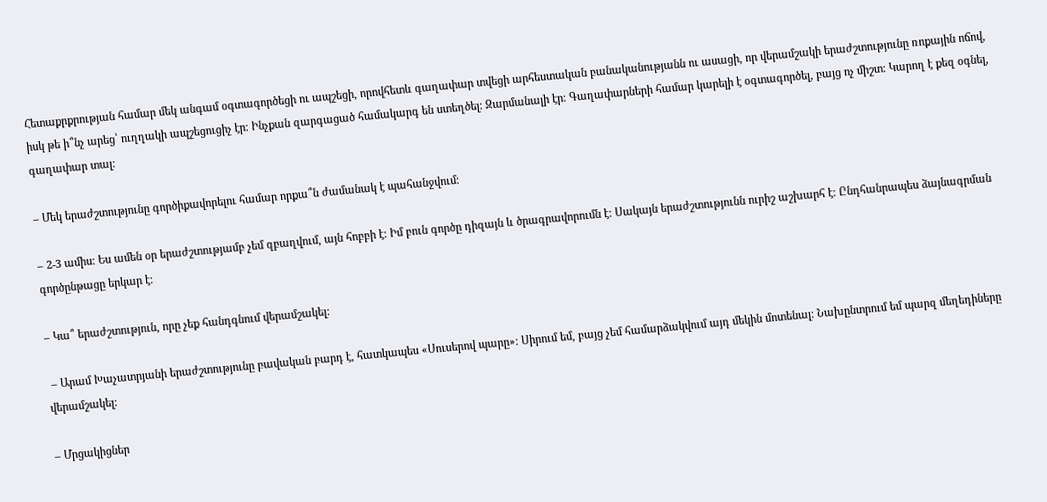Հետաքրքրության համար մեկ անգամ օգտագործեցի ու ապշեցի, որովհետև գաղափար տվեցի արհեստական բանականությանն ու ասացի, որ վերամշակի երաժշտությունը ռոքային ոճով, իսկ թե ի՞նչ արեց՝ ուղղակի ապշեցուցիչ էր։ Ինչքան զարգացած համակարգ են ստեղծել։ Զարմանալի էր։ Գաղափարների համար կարելի է օգտագործել, բայց ոչ միշտ։ Կարող է քեզ օգնել, գաղափար տալ։

– Մեկ երաժշտությունը գործիքավորելու համար որքա՞ն ժամանակ է պահանջվում։

– 2-3 ամիս։ Ես ամեն օր երաժշտությամբ չեմ զբաղվում, այն հոբբի է։ Իմ բուն գործը դիզայն և ծրագրավորումն է։ Սակայն երաժշտությունն ուրիշ աշխարհ է։ Ընդհանրապես ձայնագրման գործընթացը երկար է։

– Կա՞ երաժշտություն, որը չեք հանդգնում վերամշակել։

 – Արամ Խաչատրյանի երաժշտությունը բավական բարդ է, հատկապես «Սուսերով պարը»։ Սիրում եմ, բայց չեմ համարձակվում այդ մեկին մոտենալ։ Նախընտրում եմ պարզ մեղեդիները վերամշակել։

– Մրցակիցներ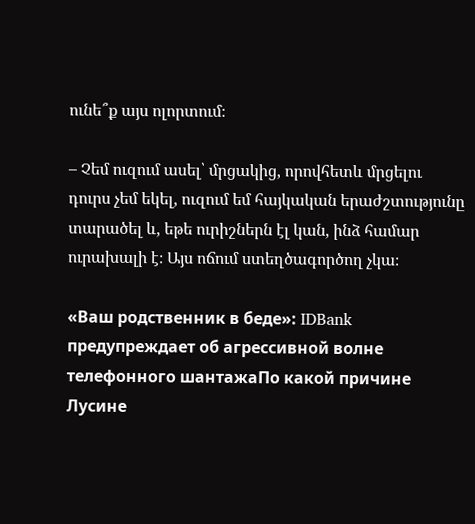ունե՞ք այս ոլորտում։

– Չեմ ուզում ասել՝ մրցակից, որովհետև մրցելու դուրս չեմ եկել, ուզում եմ հայկական երաժշտությունը տարածել և, եթե ուրիշներն էլ կան, ինձ համար ուրախալի է։ Այս ոճում ստեղծագործող չկա։

«Ваш родственник в беде»: IDBank предупреждает об агрессивной волне телефонного шантажаПо какой причине Лусине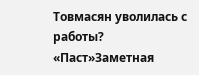Товмасян уволилась с работы? «Паст»Заметная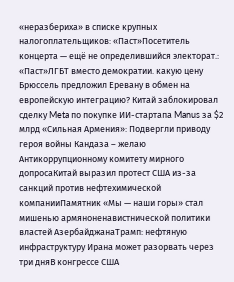«неразбериха» в списке крупных налогоплательщиков: «Паст»Посетитель концерта — ещё не определившийся электорат.: «Паст»ЛГБТ вместо демократии. какую цену Брюссель предложил Еревану в обмен на европейскую интеграцию? Китай заблокировал сделку Meta по покупке ИИ-стартапа Manus за $2 млрд «Сильная Армения»: Подвергли приводу героя войны Кандаза – желаю Антикоррупционному комитету мирного допросаКитай выразил протест США из-за санкций против нефтехимической компанииПамятник «Мы — наши горы» стал мишенью армяноненавистнической политики властей АзербайджанаТрамп: нефтяную инфраструктуру Ирана может разорвать через три дняВ конгрессе США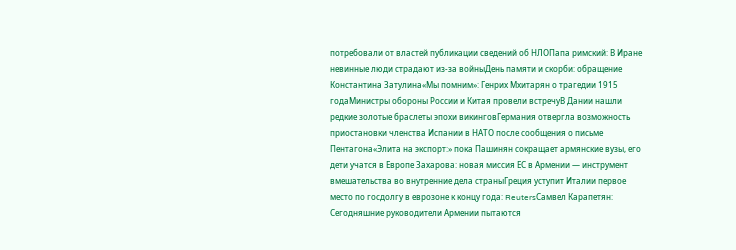потребовали от властей публикации сведений об НЛОПапа римский: В Иране невинные люди страдают из-за войныДень памяти и скорби: обращение Константина Затулина«Мы помним»: Генрих Мхитарян о трагедии 1915 годаМинистры обороны России и Китая провели встречуВ Дании нашли редкие золотые браслеты эпохи викинговГермания отвергла возможность приостановки членства Испании в НАТО после сообщения о письме Пентагона«Элита на экспорт:» пока Пашинян сокращает армянские вузы, его дети учатся в Европе Захарова: новая миссия ЕС в Армении — инструмент вмешательства во внутренние дела страныГреция уступит Италии первое место по госдолгу в еврозоне к концу года: ReutersСамвел Карапетян: Сегодняшние руководители Армении пытаются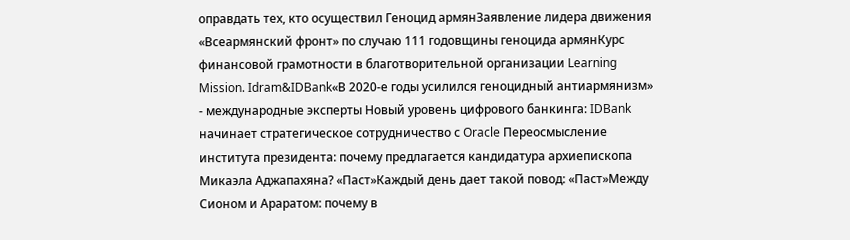оправдать тех, кто осуществил Геноцид армянЗаявление лидера движения «Всеармянский фронт» по случаю 111 годовщины геноцида армянКурс финансовой грамотности в благотворительной организации Learning Mission. Idram&IDBank«В 2020-е годы усилился геноцидный антиармянизм» - международные эксперты Новый уровень цифрового банкинга: IDBank начинает стратегическое сотрудничество с Oracle Переосмысление института президента: почему предлагается кандидатура архиепископа Микаэла Аджапахяна? «Паст»Каждый день дает такой повод: «Паст»Между Сионом и Араратом: почему в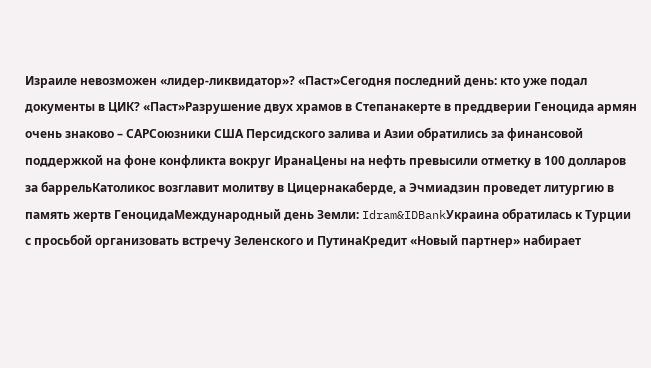Израиле невозможен «лидер-ликвидатор»? «Паст»Сегодня последний день: кто уже подал документы в ЦИК? «Паст»Разрушение двух храмов в Степанакерте в преддверии Геноцида армян очень знаково – САРСоюзники США Персидского залива и Азии обратились за финансовой поддержкой на фоне конфликта вокруг ИранаЦены на нефть превысили отметку в 100 долларов за баррельКатоликос возглавит молитву в Цицернакаберде, а Эчмиадзин проведет литургию в память жертв ГеноцидаМеждународный день Земли: Idram&IDBankУкраина обратилась к Турции с просьбой организовать встречу Зеленского и ПутинаКредит «Новый партнер» набирает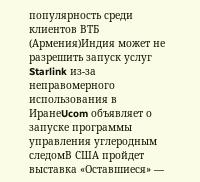популярность среди клиентов ВТБ (Армения)Индия может не разрешить запуск услуг Starlink из-за неправомерного использования в ИранеUcom объявляет о запуске программы управления углеродным следомВ США пройдет выставка «Оставшиеся» —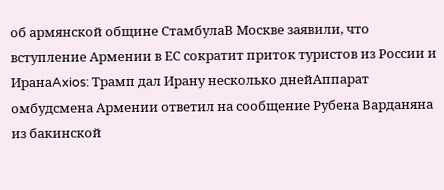об армянской общине СтамбулаВ Москве заявили, что вступление Армении в ЕС сократит приток туристов из России и ИранаAxios: Трамп дал Ирану несколько днейАппарат омбудсмена Армении ответил на сообщение Рубена Варданяна из бакинской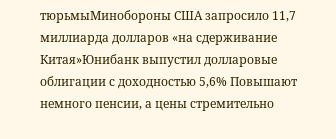тюрьмыМинобороны США запросило 11,7 миллиарда долларов «на сдерживание Китая»Юнибанк выпустил долларовые облигации с доходностью 5,6% Повышают немного пенсии, а цены стремительно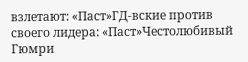взлетают: «Паст»ГД-вские против своего лидера: «Паст»Честолюбивый Гюмри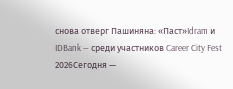снова отверг Пашиняна: «Паст»Idram и IDBank — среди участников Career City Fest 2026Сегодня —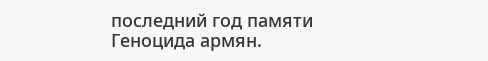последний год памяти Геноцида армян.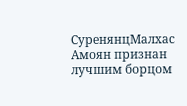СуренянцМалхас Амоян признан лучшим борцом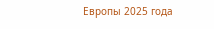Европы 2025 года